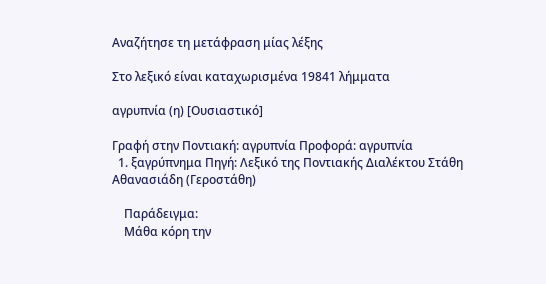Αναζήτησε τη μετάφραση μίας λέξης

Στο λεξικό είναι καταχωρισμένα 19841 λήμματα

αγρυπνία (η) [Ουσιαστικό]

Γραφή στην Ποντιακή: αγρυπνία Προφορά: αγρυπνία
  1. ξαγρύπνημα Πηγή: Λεξικό της Ποντιακής Διαλέκτου Στάθη Αθανασιάδη (Γεροστάθη)

    Παράδειγμα:
    Μάθα κόρη την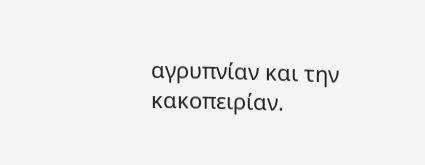αγρυπνίαν και την κακοπειρίαν.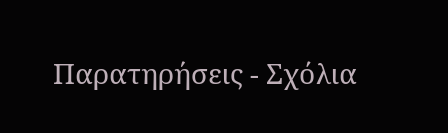Παρατηρήσεις - Σχόλια